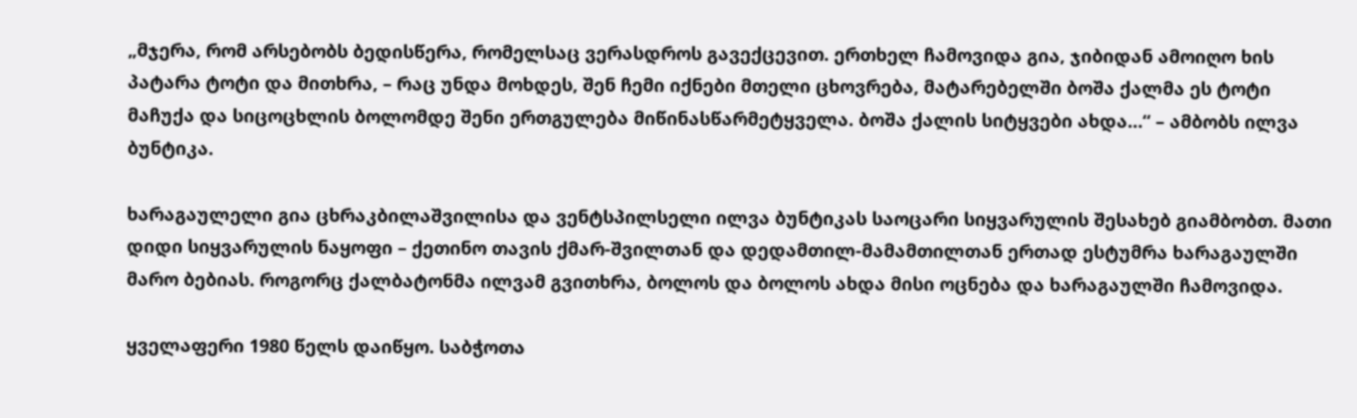„მჯერა, რომ არსებობს ბედისწერა, რომელსაც ვერასდროს გავექცევით. ერთხელ ჩამოვიდა გია, ჯიბიდან ამოიღო ხის პატარა ტოტი და მითხრა, – რაც უნდა მოხდეს, შენ ჩემი იქნები მთელი ცხოვრება, მატარებელში ბოშა ქალმა ეს ტოტი მაჩუქა და სიცოცხლის ბოლომდე შენი ერთგულება მიწინასწარმეტყველა. ბოშა ქალის სიტყვები ახდა…“ – ამბობს ილვა ბუნტიკა.

ხარაგაულელი გია ცხრაკბილაშვილისა და ვენტსპილსელი ილვა ბუნტიკას საოცარი სიყვარულის შესახებ გიამბობთ. მათი დიდი სიყვარულის ნაყოფი – ქეთინო თავის ქმარ-შვილთან და დედამთილ-მამამთილთან ერთად ესტუმრა ხარაგაულში მარო ბებიას. როგორც ქალბატონმა ილვამ გვითხრა, ბოლოს და ბოლოს ახდა მისი ოცნება და ხარაგაულში ჩამოვიდა.

ყველაფერი 1980 წელს დაიწყო. საბჭოთა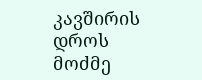კავშირის დროს მოძმე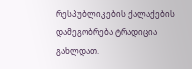რესპუბლიკების ქალაქების დამეგობრება ტრადიცია გახლდათ.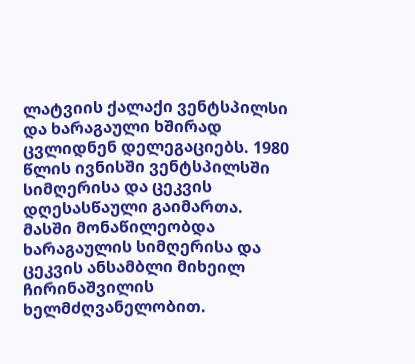ლატვიის ქალაქი ვენტსპილსი და ხარაგაული ხშირად ცვლიდნენ დელეგაციებს. 1980 წლის ივნისში ვენტსპილსში სიმღერისა და ცეკვის დღესასწაული გაიმართა. მასში მონაწილეობდა ხარაგაულის სიმღერისა და ცეკვის ანსამბლი მიხეილ ჩირინაშვილის ხელმძღვანელობით.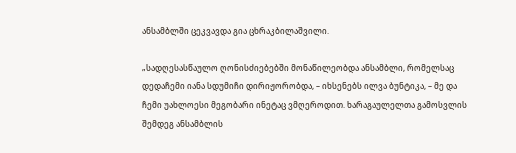ანსამბლში ცეკვავდა გია ცხრაკბილაშვილი.

„სადღესასწაულო ღონისძიებებში მონაწილეობდა ანსამბლი, რომელსაც დედაჩემი იანა სდუმიჩი დირიჟორობდა, – იხსენებს ილვა ბუნტიკა, – მე და ჩემი უახლოესი მეგობარი ინეტაც ვმღეროდით. ხარაგაულელთა გამოსვლის შემდეგ ანსამბლის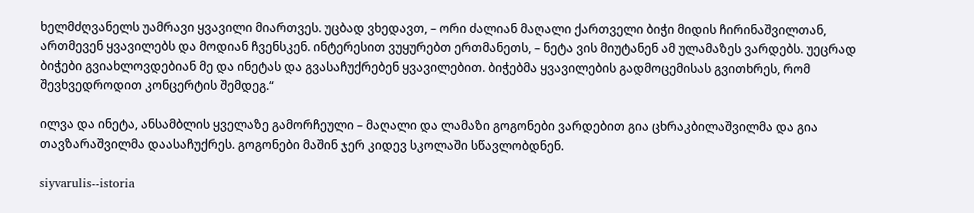ხელმძღვანელს უამრავი ყვავილი მიართვეს. უცბად ვხედავთ, – ორი ძალიან მაღალი ქართველი ბიჭი მიდის ჩირინაშვილთან, ართმევენ ყვავილებს და მოდიან ჩვენსკენ. ინტერესით ვუყურებთ ერთმანეთს, – ნეტა ვის მიუტანენ ამ ულამაზეს ვარდებს. უეცრად ბიჭები გვიახლოვდებიან მე და ინეტას და გვასაჩუქრებენ ყვავილებით. ბიჭებმა ყვავილების გადმოცემისას გვითხრეს, რომ შევხვედროდით კონცერტის შემდეგ.“

ილვა და ინეტა, ანსამბლის ყველაზე გამორჩეული – მაღალი და ლამაზი გოგონები ვარდებით გია ცხრაკბილაშვილმა და გია თავზარაშვილმა დაასაჩუქრეს. გოგონები მაშინ ჯერ კიდევ სკოლაში სწავლობდნენ.

siyvarulis--istoria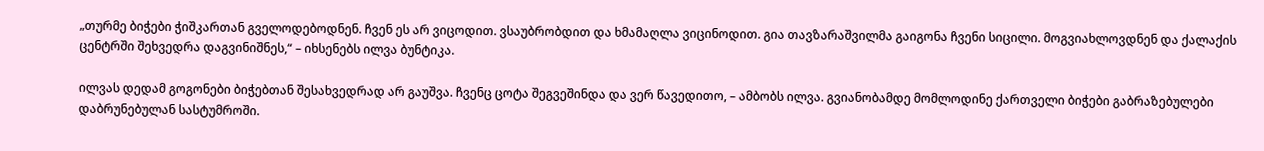„თურმე ბიჭები ჭიშკართან გველოდებოდნენ. ჩვენ ეს არ ვიცოდით. ვსაუბრობდით და ხმამაღლა ვიცინოდით. გია თავზარაშვილმა გაიგონა ჩვენი სიცილი. მოგვიახლოვდნენ და ქალაქის ცენტრში შეხვედრა დაგვინიშნეს,“ – იხსენებს ილვა ბუნტიკა.

ილვას დედამ გოგონები ბიჭებთან შესახვედრად არ გაუშვა. ჩვენც ცოტა შეგვეშინდა და ვერ წავედითო, – ამბობს ილვა. გვიანობამდე მომლოდინე ქართველი ბიჭები გაბრაზებულები დაბრუნებულან სასტუმროში.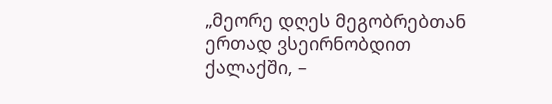„მეორე დღეს მეგობრებთან ერთად ვსეირნობდით ქალაქში, –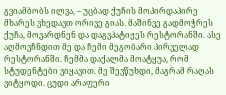გვიამბობს ილვა, – უცბად ქუჩის მოპირდაპირე მხარეს ვხედავთ ორივე გიას. მაშინვე გადმოჭრეს ქუჩა, მოვარდნენ და დაგვპატიჟეს რესტორანში. ასე აღმოვჩნდით მე და ჩემი მეგობარი პირველად რესტორანში. ჩემმა დაქალმა მოატყუა, რომ სტუდენტები ვიყავით. მე შევწუხდი, მაგრამ რაღას ვიტყოდი. ცუდი არაფერი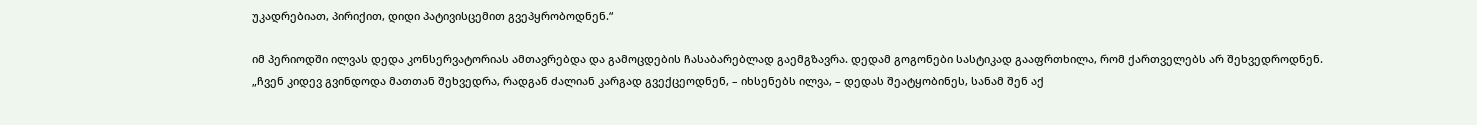უკადრებიათ, პირიქით, დიდი პატივისცემით გვეპყრობოდნენ.“

იმ პერიოდში ილვას დედა კონსერვატორიას ამთავრებდა და გამოცდების ჩასაბარებლად გაემგზავრა. დედამ გოგონები სასტიკად გააფრთხილა, რომ ქართველებს არ შეხვედროდნენ. „ჩვენ კიდევ გვინდოდა მათთან შეხვედრა, რადგან ძალიან კარგად გვექცეოდნენ, – იხსენებს ილვა, – დედას შეატყობინეს, სანამ შენ აქ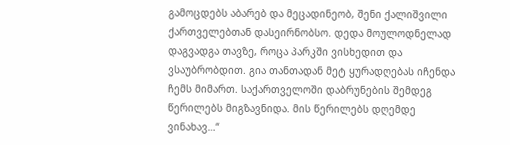გამოცდებს აბარებ და მეცადინეობ, შენი ქალიშვილი ქართველებთან დასეირნობსო. დედა მოულოდნელად დაგვადგა თავზე, როცა პარკში ვისხედით და ვსაუბრობდით. გია თანთადან მეტ ყურადღებას იჩენდა ჩემს მიმართ. საქართველოში დაბრუნების შემდეგ წერილებს მიგზავნიდა. მის წერილებს დღემდე ვინახავ…“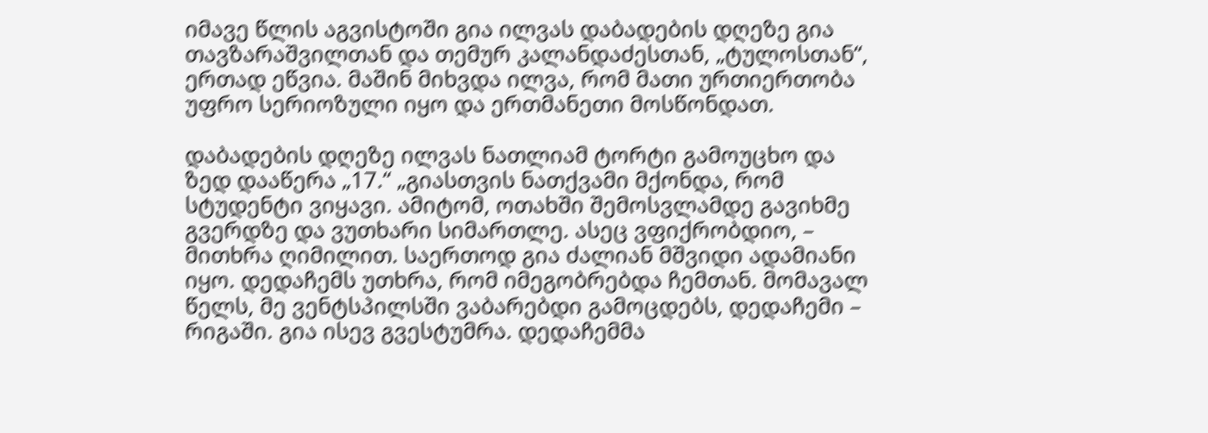იმავე წლის აგვისტოში გია ილვას დაბადების დღეზე გია თავზარაშვილთან და თემურ კალანდაძესთან, „ტულოსთან“, ერთად ეწვია. მაშინ მიხვდა ილვა, რომ მათი ურთიერთობა უფრო სერიოზული იყო და ერთმანეთი მოსწონდათ.

დაბადების დღეზე ილვას ნათლიამ ტორტი გამოუცხო და ზედ დააწერა „17.“ „გიასთვის ნათქვამი მქონდა, რომ სტუდენტი ვიყავი. ამიტომ, ოთახში შემოსვლამდე გავიხმე გვერდზე და ვუთხარი სიმართლე. ასეც ვფიქრობდიო, – მითხრა ღიმილით. საერთოდ გია ძალიან მშვიდი ადამიანი იყო. დედაჩემს უთხრა, რომ იმეგობრებდა ჩემთან. მომავალ წელს, მე ვენტსპილსში ვაბარებდი გამოცდებს, დედაჩემი – რიგაში. გია ისევ გვესტუმრა. დედაჩემმა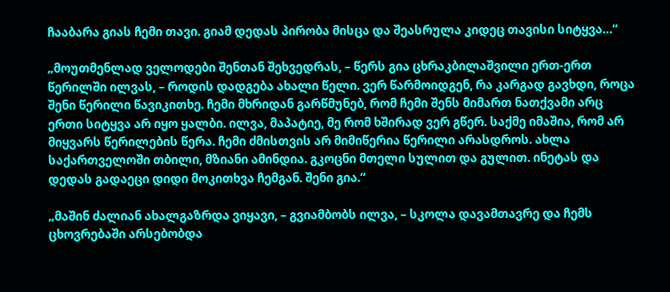ჩააბარა გიას ჩემი თავი. გიამ დედას პირობა მისცა და შეასრულა კიდეც თავისი სიტყვა…“

„მოუთმენლად ველოდები შენთან შეხვედრას, – წერს გია ცხრაკბილაშვილი ერთ-ერთ წერილში ილვას, – როდის დადგება ახალი წელი. ვერ წარმოიდგენ, რა კარგად გავხდი, როცა შენი წერილი წავიკითხე. ჩემი მხრიდან გარწმუნებ, რომ ჩემი შენს მიმართ ნათქვამი არც ერთი სიტყვა არ იყო ყალბი. ილვა, მაპატიე, მე რომ ხშირად ვერ გწერ. საქმე იმაშია, რომ არ მიყვარს წერილების წერა. ჩემი ძმისთვის არ მიმიწერია წერილი არასდროს. ახლა საქართველოში თბილი, მზიანი ამინდია. გკოცნი მთელი სულით და გულით. ინეტას და დედას გადაეცი დიდი მოკითხვა ჩემგან. შენი გია.“

„მაშინ ძალიან ახალგაზრდა ვიყავი, – გვიამბობს ილვა, – სკოლა დავამთავრე და ჩემს ცხოვრებაში არსებობდა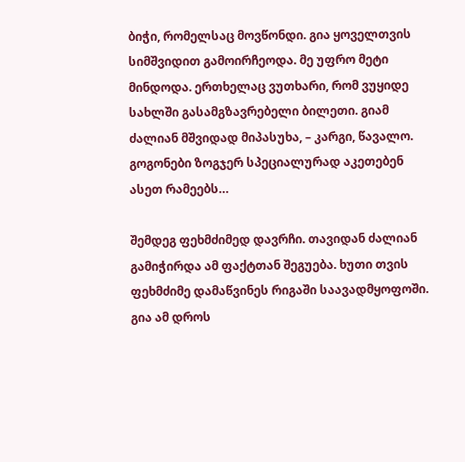ბიჭი, რომელსაც მოვწონდი. გია ყოველთვის სიმშვიდით გამოირჩეოდა. მე უფრო მეტი მინდოდა. ერთხელაც ვუთხარი, რომ ვუყიდე სახლში გასამგზავრებელი ბილეთი. გიამ ძალიან მშვიდად მიპასუხა, – კარგი, წავალო. გოგონები ზოგჯერ სპეციალურად აკეთებენ ასეთ რამეებს…

შემდეგ ფეხმძიმედ დავრჩი. თავიდან ძალიან გამიჭირდა ამ ფაქტთან შეგუება. ხუთი თვის ფეხმძიმე დამაწვინეს რიგაში საავადმყოფოში. გია ამ დროს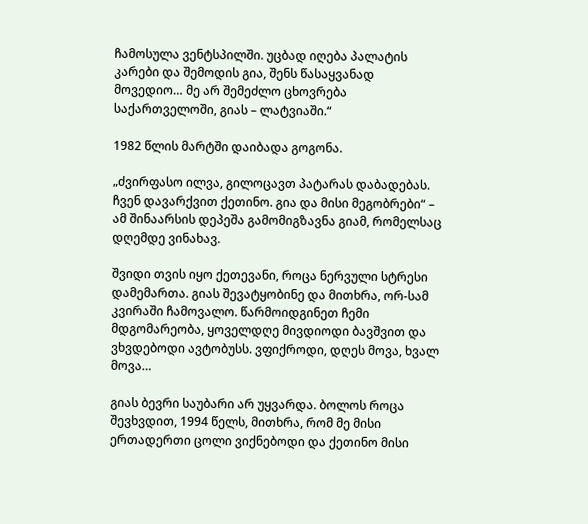ჩამოსულა ვენტსპილში. უცბად იღება პალატის კარები და შემოდის გია, შენს წასაყვანად მოვედიო… მე არ შემეძლო ცხოვრება საქართველოში, გიას – ლატვიაში.“

1982 წლის მარტში დაიბადა გოგონა.

„ძვირფასო ილვა, გილოცავთ პატარას დაბადებას. ჩვენ დავარქვით ქეთინო. გია და მისი მეგობრები“ – ამ შინაარსის დეპეშა გამომიგზავნა გიამ, რომელსაც დღემდე ვინახავ.

შვიდი თვის იყო ქეთევანი, როცა ნერვული სტრესი დამემართა. გიას შევატყობინე და მითხრა, ორ-სამ კვირაში ჩამოვალო. წარმოიდგინეთ ჩემი მდგომარეობა, ყოველდღე მივდიოდი ბავშვით და ვხვდებოდი ავტობუსს. ვფიქროდი, დღეს მოვა, ხვალ მოვა…

გიას ბევრი საუბარი არ უყვარდა. ბოლოს როცა შევხვდით, 1994 წელს, მითხრა, რომ მე მისი ერთადერთი ცოლი ვიქნებოდი და ქეთინო მისი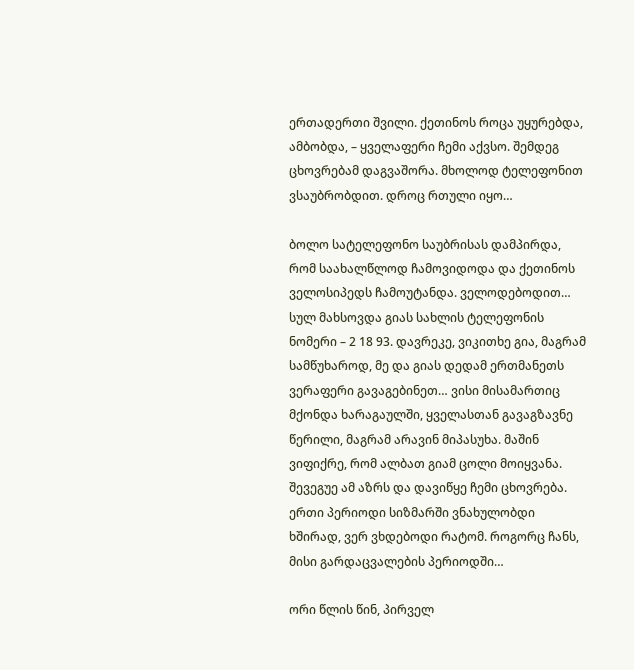ერთადერთი შვილი. ქეთინოს როცა უყურებდა, ამბობდა, – ყველაფერი ჩემი აქვსო. შემდეგ ცხოვრებამ დაგვაშორა. მხოლოდ ტელეფონით ვსაუბრობდით. დროც რთული იყო…

ბოლო სატელეფონო საუბრისას დამპირდა, რომ საახალწლოდ ჩამოვიდოდა და ქეთინოს ველოსიპედს ჩამოუტანდა. ველოდებოდით… სულ მახსოვდა გიას სახლის ტელეფონის ნომერი – 2 18 93. დავრეკე, ვიკითხე გია, მაგრამ სამწუხაროდ, მე და გიას დედამ ერთმანეთს ვერაფერი გავაგებინეთ… ვისი მისამართიც მქონდა ხარაგაულში, ყველასთან გავაგზავნე წერილი, მაგრამ არავინ მიპასუხა. მაშინ ვიფიქრე, რომ ალბათ გიამ ცოლი მოიყვანა. შევეგუე ამ აზრს და დავიწყე ჩემი ცხოვრება. ერთი პერიოდი სიზმარში ვნახულობდი ხშირად, ვერ ვხდებოდი რატომ. როგორც ჩანს, მისი გარდაცვალების პერიოდში…

ორი წლის წინ, პირველ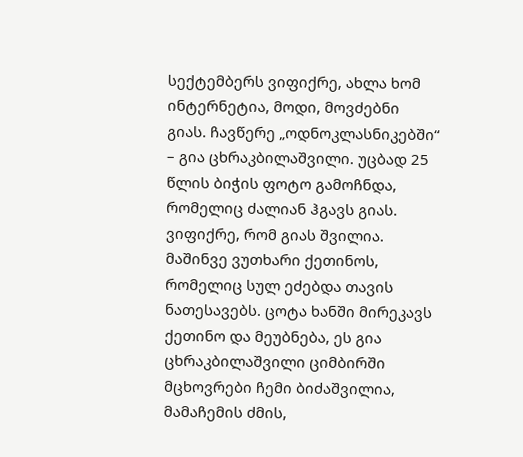სექტემბერს ვიფიქრე, ახლა ხომ ინტერნეტია, მოდი, მოვძებნი გიას. ჩავწერე „ოდნოკლასნიკებში“ – გია ცხრაკბილაშვილი. უცბად 25 წლის ბიჭის ფოტო გამოჩნდა, რომელიც ძალიან ჰგავს გიას. ვიფიქრე, რომ გიას შვილია. მაშინვე ვუთხარი ქეთინოს, რომელიც სულ ეძებდა თავის ნათესავებს. ცოტა ხანში მირეკავს ქეთინო და მეუბნება, ეს გია ცხრაკბილაშვილი ციმბირში მცხოვრები ჩემი ბიძაშვილია, მამაჩემის ძმის,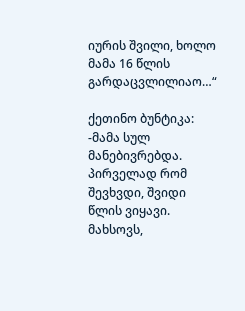იურის შვილი, ხოლო მამა 16 წლის გარდაცვლილიაო…“

ქეთინო ბუნტიკა: -მამა სულ მანებივრებდა. პირველად რომ შევხვდი, შვიდი წლის ვიყავი. მახსოვს,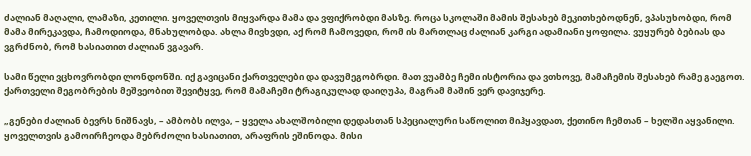ძალიან მაღალი, ლამაზი, კეთილი. ყოველთვის მიყვარდა მამა და ვფიქრობდი მასზე. როცა სკოლაში მამის შესახებ მეკითხებოდნენ, ვპასუხობდი, რომ მამა მირეკავდა, ჩამოდიოდა, მნახულობდა. ახლა მივხვდი, აქ რომ ჩამოვედი, რომ ის მართლაც ძალიან კარგი ადამიანი ყოფილა. ვუყურებ ბებიას და ვგრძნობ, რომ ხასიათით ძალიან ვგავარ.

სამი წელი ვცხოვრობდი ლონდონში. იქ გავიცანი ქართველები და დავუმეგობრდი. მათ ვუამბე ჩემი ისტორია და ვთხოვე, მამაჩემის შესახებ რამე გაეგოთ. ქართველი მეგობრების მეშვეობით შევიტყვე, რომ მამაჩემი ტრაგიკულად დაიღუპა, მაგრამ მაშინ ვერ დავიჯერე.

„გენები ძალიან ბევრს ნიშნავს, – ამბობს ილვა, – ყველა ახალშობილი დედასთან სპეციალური საწოლით მიჰყავდათ, ქეთინო ჩემთან – ხელში აყვანილი. ყოველთვის გამოირჩეოდა მებრძოლი ხასიათით, არაფრის ეშინოდა. მისი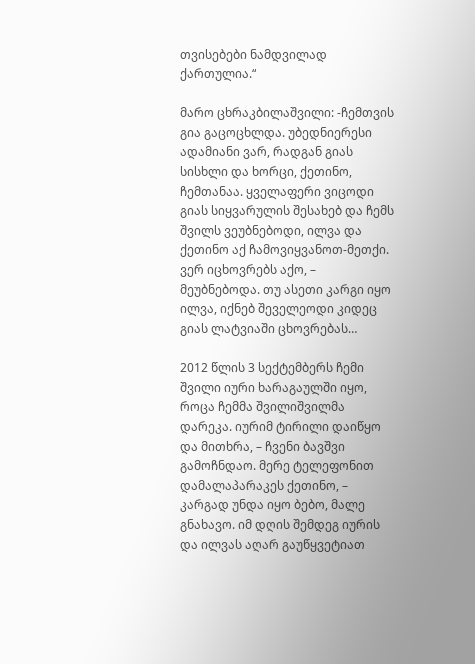თვისებები ნამდვილად ქართულია.“

მარო ცხრაკბილაშვილი: -ჩემთვის გია გაცოცხლდა. უბედნიერესი ადამიანი ვარ, რადგან გიას სისხლი და ხორცი, ქეთინო, ჩემთანაა. ყველაფერი ვიცოდი გიას სიყვარულის შესახებ და ჩემს შვილს ვეუბნებოდი, ილვა და ქეთინო აქ ჩამოვიყვანოთ-მეთქი. ვერ იცხოვრებს აქო, – მეუბნებოდა. თუ ასეთი კარგი იყო ილვა, იქნებ შეველეოდი კიდეც გიას ლატვიაში ცხოვრებას…

2012 წლის 3 სექტემბერს ჩემი შვილი იური ხარაგაულში იყო, როცა ჩემმა შვილიშვილმა დარეკა. იურიმ ტირილი დაიწყო და მითხრა, – ჩვენი ბავშვი გამოჩნდაო. მერე ტელეფონით დამალაპარაკეს ქეთინო, – კარგად უნდა იყო ბებო, მალე გნახავო. იმ დღის შემდეგ იურის და ილვას აღარ გაუწყვეტიათ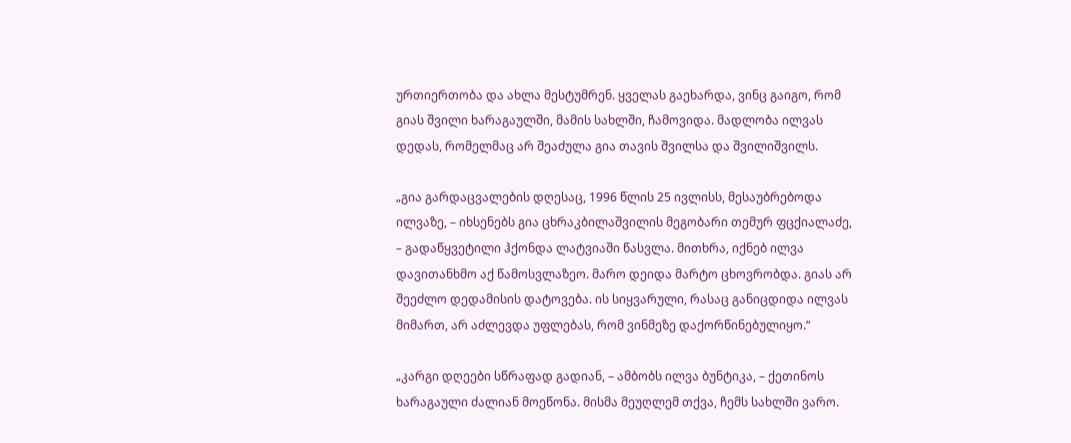ურთიერთობა და ახლა მესტუმრენ. ყველას გაეხარდა, ვინც გაიგო, რომ გიას შვილი ხარაგაულში, მამის სახლში, ჩამოვიდა. მადლობა ილვას დედას, რომელმაც არ შეაძულა გია თავის შვილსა და შვილიშვილს.

„გია გარდაცვალების დღესაც, 1996 წლის 25 ივლისს, მესაუბრებოდა ილვაზე, – იხსენებს გია ცხრაკბილაშვილის მეგობარი თემურ ფცქიალაძე, – გადაწყვეტილი ჰქონდა ლატვიაში წასვლა. მითხრა, იქნებ ილვა დავითანხმო აქ წამოსვლაზეო. მარო დეიდა მარტო ცხოვრობდა. გიას არ შეეძლო დედამისის დატოვება. ის სიყვარული, რასაც განიცდიდა ილვას მიმართ, არ აძლევდა უფლებას, რომ ვინმეზე დაქორწინებულიყო.“

„კარგი დღეები სწრაფად გადიან, – ამბობს ილვა ბუნტიკა, – ქეთინოს ხარაგაული ძალიან მოეწონა. მისმა მეუღლემ თქვა, ჩემს სახლში ვარო.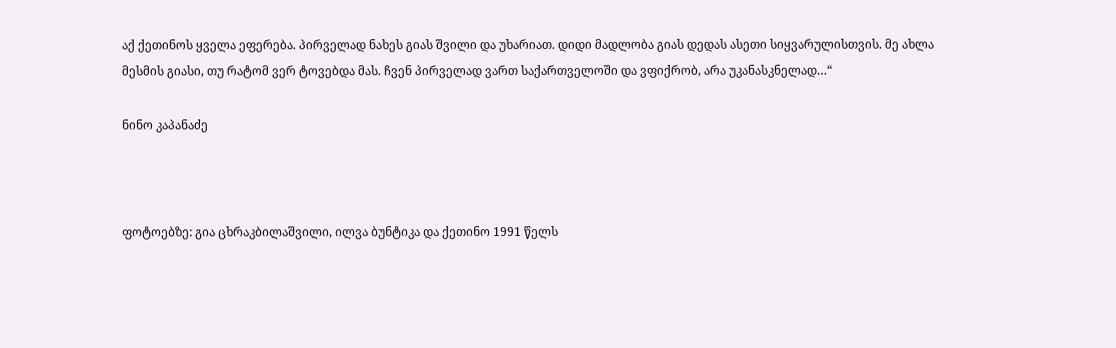აქ ქეთინოს ყველა ეფერება. პირველად ნახეს გიას შვილი და უხარიათ. დიდი მადლობა გიას დედას ასეთი სიყვარულისთვის. მე ახლა მესმის გიასი, თუ რატომ ვერ ტოვებდა მას. ჩვენ პირველად ვართ საქართველოში და ვფიქრობ, არა უკანასკნელად…“

ნინო კაპანაძე



ფოტოებზე: გია ცხრაკბილაშვილი, ილვა ბუნტიკა და ქეთინო 1991 წელს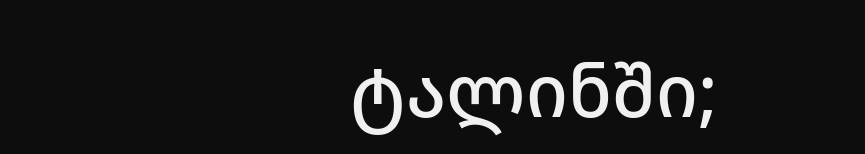ტალინში;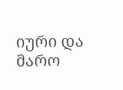იური და მარო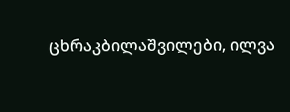ცხრაკბილაშვილები, ილვა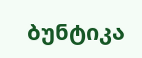ბუნტიკა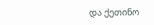და ქეთინო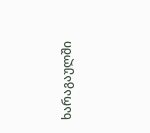ხარაგაულში